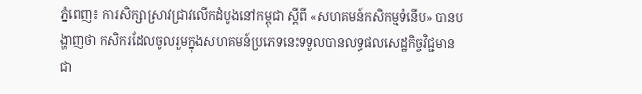ភ្នំពេញ៖ ការសិក្សាស្រាវជ្រាវលើកដំបូងនៅកម្ពុជា ស្តីពី «សហគមន៍កសិកម្មទំនើប» បានបង្ហាញថា កសិករដែលចូលរួមក្នុងសហគមន៍ប្រភេទនេះទទួលបានលទ្ធផលសេដ្ឋកិច្ចវិជ្ជមាន ជា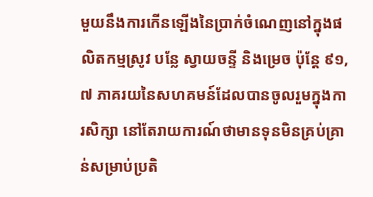មួយនឹងការកើនឡើងនៃប្រាក់ចំណេញនៅក្នុងផលិតកម្មស្រូវ បន្លែ ស្វាយចន្ទី និងម្រេច ប៉ុន្តែ ៩១,៧ ភាគរយនៃសហគមន៍ដែលបានចូលរួមក្នុងការសិក្សា នៅតែរាយការណ៍ថាមានទុនមិនគ្រប់គ្រាន់សម្រាប់ប្រតិ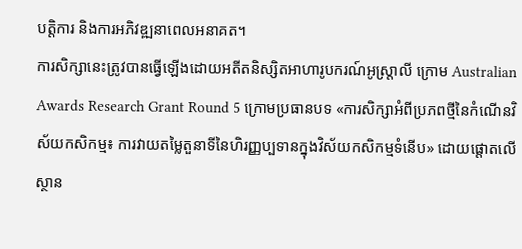បត្តិការ និងការអភិវឌ្ឍនាពេលអនាគត។
ការសិក្សានេះត្រូវបានធ្វើឡើងដោយអតីតនិស្សិតអាហារូបករណ៍អូស្ត្រាលី ក្រោម Australian Awards Research Grant Round 5 ក្រោមប្រធានបទ «ការសិក្សាអំពីប្រភពថ្មីនៃកំណើនវិស័យកសិកម្ម៖ ការវាយតម្លៃតួនាទីនៃហិរញ្ញប្បទានក្នុងវិស័យកសិកម្មទំនើប» ដោយផ្តោតលើស្ថាន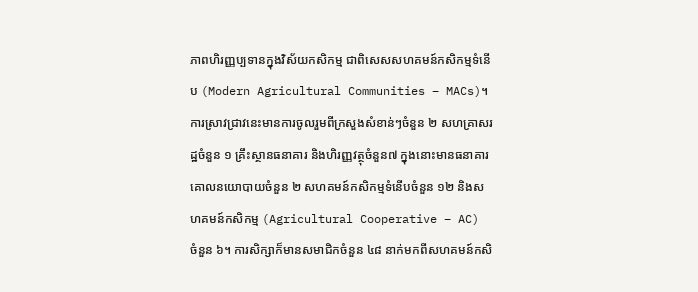ភាពហិរញ្ញប្បទានក្នុងវិស័យកសិកម្ម ជាពិសេសសហគមន៍កសិកម្មទំនើប (Modern Agricultural Communities – MACs)។
ការស្រាវជ្រាវនេះមានការចូលរួមពីក្រសួងសំខាន់ៗចំនួន ២ សហគ្រាសរដ្ឋចំនួន ១ គ្រឹះស្ថានធនាគារ និងហិរញ្ញវត្ថុចំនួន៧ ក្នុងនោះមានធនាគារគោលនយោបាយចំនួន ២ សហគមន៍កសិកម្មទំនើបចំនួន ១២ និងសហគមន៍កសិកម្ម (Agricultural Cooperative – AC) ចំនួន ៦។ ការសិក្សាក៏មានសមាជិកចំនួន ៤៨ នាក់មកពីសហគមន៍កសិ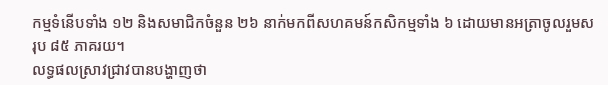កម្មទំនើបទាំង ១២ និងសមាជិកចំនួន ២៦ នាក់មកពីសហគមន៍កសិកម្មទាំង ៦ ដោយមានអត្រាចូលរួមសរុប ៨៥ ភាគរយ។
លទ្ធផលស្រាវជ្រាវបានបង្ហាញថា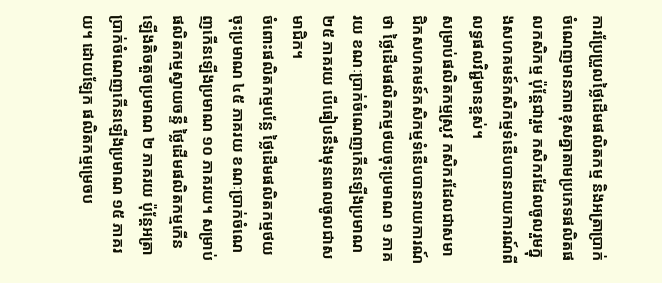ការប្រែប្រួលថ្លៃដើមផលិតកម្ម និងអត្រាប្រាក់ចំណេញមានភាពខុសគ្នាតាមប្រភេទផលិតផលកសិកម្ម ប៉ុន្តែជារួម កសិករដែលចូលរួមក្នុងសហគមន៍កសិកម្មទំនើបបានរាយការណ៍ពីលទ្ធផលវិជ្ជមានខ្ពស់។
សម្រាប់ផលិតកម្មស្រូវ កសិករដែលជាសមាជិកសហគមន៍កសិកម្មទំនើបបានរាយការណ៍ថា ថ្លៃដើមផលិតកម្មថយចុះប្រមាណ ១ ភាគរយ ខណៈប្រាក់ចំណេញកើនឡើងប្រមាណ ២៥ ភាគរយ បើធៀបនឹងមុនពេលចូលជាសមាជិក។
ចំពោះផលិតកម្មបន្លែ ថ្លៃដើមផលិតកម្មថយចុះប្រមាណ ៤៥ ភាគរយ ខណៈប្រាក់ចំណេញកើនឡើងប្រមាណ ១០ ភាគរយ។ សម្រាប់ផលិតកម្មស្វាយចន្ទី ថ្លៃដើមផលិតកម្មកើនឡើងតិចតួចប្រមាណ ២ ភាគរយ ប៉ុន្តែអត្រាប្រាក់ចំណេញកើនឡើងប្រមាណ ១៥ ភាគរយ។ ដោយឡែក ផលិតកម្មម្រេចប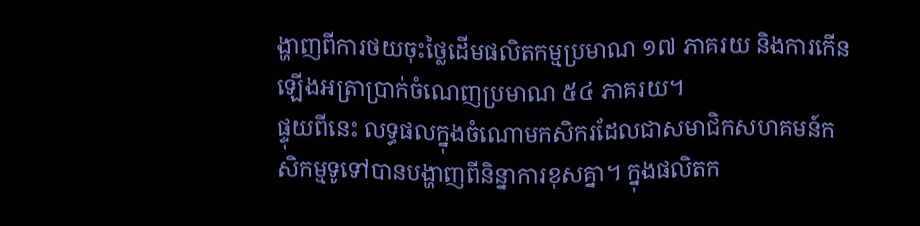ង្ហាញពីការថយចុះថ្លៃដើមផលិតកម្មប្រមាណ ១៧ ភាគរយ និងការកើនឡើងអត្រាប្រាក់ចំណេញប្រមាណ ៥៤ ភាគរយ។
ផ្ទុយពីនេះ លទ្ធផលក្នុងចំណោមកសិករដែលជាសមាជិកសហគមន៍កសិកម្មទូទៅបានបង្ហាញពីនិន្នាការខុសគ្នា។ ក្នុងផលិតក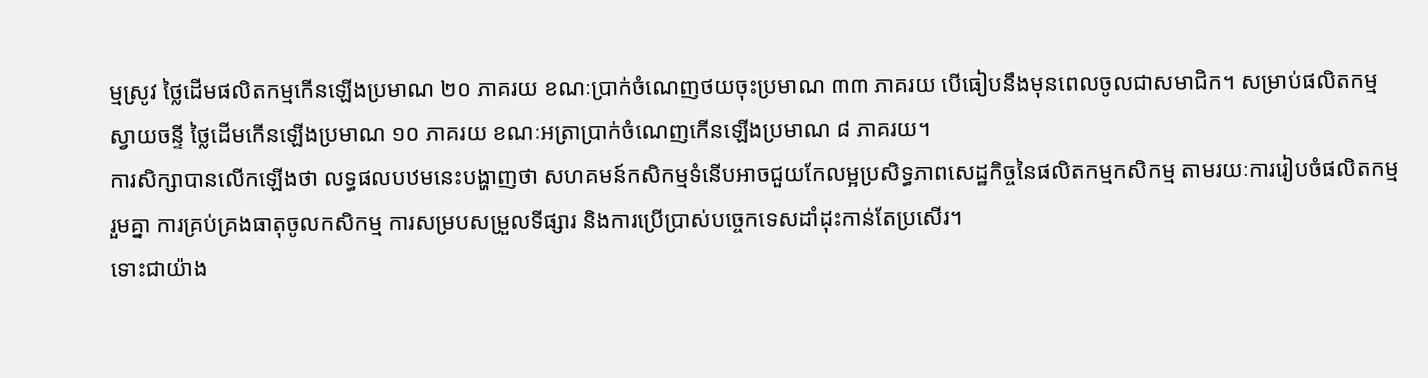ម្មស្រូវ ថ្លៃដើមផលិតកម្មកើនឡើងប្រមាណ ២០ ភាគរយ ខណៈប្រាក់ចំណេញថយចុះប្រមាណ ៣៣ ភាគរយ បើធៀបនឹងមុនពេលចូលជាសមាជិក។ សម្រាប់ផលិតកម្មស្វាយចន្ទី ថ្លៃដើមកើនឡើងប្រមាណ ១០ ភាគរយ ខណៈអត្រាប្រាក់ចំណេញកើនឡើងប្រមាណ ៨ ភាគរយ។
ការសិក្សាបានលើកឡើងថា លទ្ធផលបឋមនេះបង្ហាញថា សហគមន៍កសិកម្មទំនើបអាចជួយកែលម្អប្រសិទ្ធភាពសេដ្ឋកិច្ចនៃផលិតកម្មកសិកម្ម តាមរយៈការរៀបចំផលិតកម្មរួមគ្នា ការគ្រប់គ្រងធាតុចូលកសិកម្ម ការសម្របសម្រួលទីផ្សារ និងការប្រើប្រាស់បច្ចេកទេសដាំដុះកាន់តែប្រសើរ។
ទោះជាយ៉ាង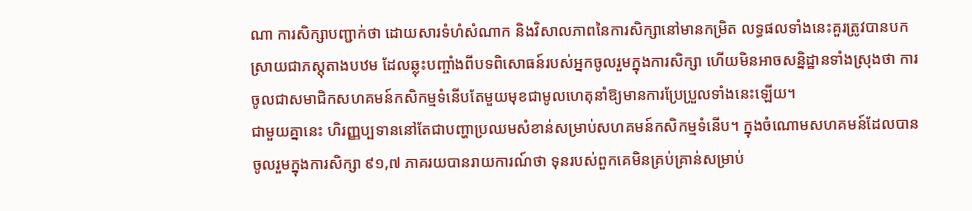ណា ការសិក្សាបញ្ជាក់ថា ដោយសារទំហំសំណាក និងវិសាលភាពនៃការសិក្សានៅមានកម្រិត លទ្ធផលទាំងនេះគួរត្រូវបានបកស្រាយជាភស្តុតាងបឋម ដែលឆ្លុះបញ្ចាំងពីបទពិសោធន៍របស់អ្នកចូលរួមក្នុងការសិក្សា ហើយមិនអាចសន្និដ្ឋានទាំងស្រុងថា ការចូលជាសមាជិកសហគមន៍កសិកម្មទំនើបតែមួយមុខជាមូលហេតុនាំឱ្យមានការប្រែប្រួលទាំងនេះឡើយ។
ជាមួយគ្នានេះ ហិរញ្ញប្បទាននៅតែជាបញ្ហាប្រឈមសំខាន់សម្រាប់សហគមន៍កសិកម្មទំនើប។ ក្នុងចំណោមសហគមន៍ដែលបានចូលរួមក្នុងការសិក្សា ៩១,៧ ភាគរយបានរាយការណ៍ថា ទុនរបស់ពួកគេមិនគ្រប់គ្រាន់សម្រាប់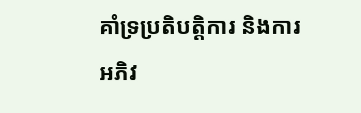គាំទ្រប្រតិបត្តិការ និងការអភិវ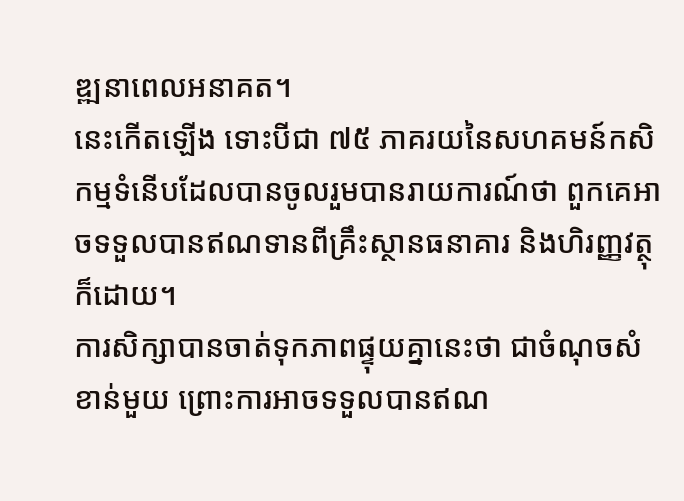ឌ្ឍនាពេលអនាគត។
នេះកើតឡើង ទោះបីជា ៧៥ ភាគរយនៃសហគមន៍កសិកម្មទំនើបដែលបានចូលរួមបានរាយការណ៍ថា ពួកគេអាចទទួលបានឥណទានពីគ្រឹះស្ថានធនាគារ និងហិរញ្ញវត្ថុក៏ដោយ។
ការសិក្សាបានចាត់ទុកភាពផ្ទុយគ្នានេះថា ជាចំណុចសំខាន់មួយ ព្រោះការអាចទទួលបានឥណ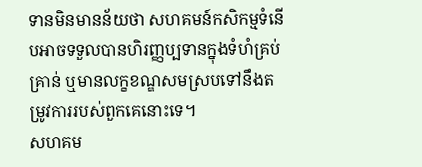ទានមិនមានន័យថា សហគមន៍កសិកម្មទំនើបអាចទទួលបានហិរញ្ញប្បទានក្នុងទំហំគ្រប់គ្រាន់ ឬមានលក្ខខណ្ឌសមស្របទៅនឹងតម្រូវការរបស់ពួកគេនោះទេ។
សហគម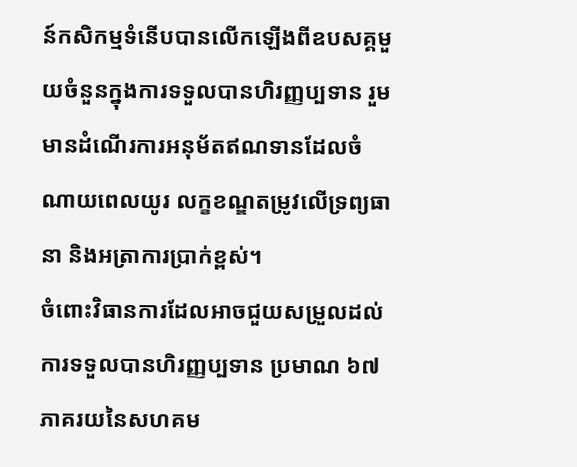ន៍កសិកម្មទំនើបបានលើកឡើងពីឧបសគ្គមួយចំនួនក្នុងការទទួលបានហិរញ្ញប្បទាន រួមមានដំណើរការអនុម័តឥណទានដែលចំណាយពេលយូរ លក្ខខណ្ឌតម្រូវលើទ្រព្យធានា និងអត្រាការប្រាក់ខ្ពស់។
ចំពោះវិធានការដែលអាចជួយសម្រួលដល់ការទទួលបានហិរញ្ញប្បទាន ប្រមាណ ៦៧ ភាគរយនៃសហគម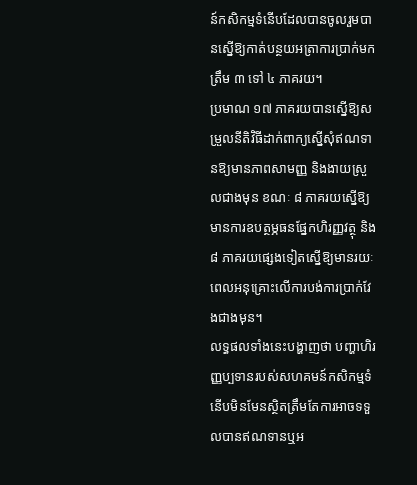ន៍កសិកម្មទំនើបដែលបានចូលរួមបានស្នើឱ្យកាត់បន្ថយអត្រាការប្រាក់មកត្រឹម ៣ ទៅ ៤ ភាគរយ។
ប្រមាណ ១៧ ភាគរយបានស្នើឱ្យសម្រួលនីតិវិធីដាក់ពាក្យស្នើសុំឥណទានឱ្យមានភាពសាមញ្ញ និងងាយស្រួលជាងមុន ខណៈ ៨ ភាគរយស្នើឱ្យមានការឧបត្ថម្ភធនផ្នែកហិរញ្ញវត្ថុ និង ៨ ភាគរយផ្សេងទៀតស្នើឱ្យមានរយៈពេលអនុគ្រោះលើការបង់ការប្រាក់វែងជាងមុន។
លទ្ធផលទាំងនេះបង្ហាញថា បញ្ហាហិរញ្ញប្បទានរបស់សហគមន៍កសិកម្មទំនើបមិនមែនស្ថិតត្រឹមតែការអាចទទួលបានឥណទានឬអ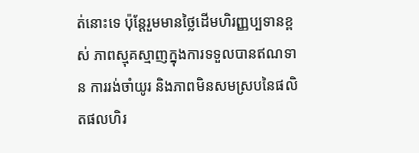ត់នោះទេ ប៉ុន្តែរួមមានថ្លៃដើមហិរញ្ញប្បទានខ្ពស់ ភាពស្មុគស្មាញក្នុងការទទួលបានឥណទាន ការរង់ចាំយូរ និងភាពមិនសមស្របនៃផលិតផលហិរ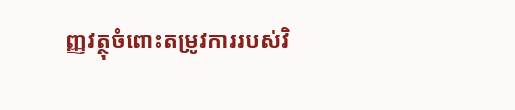ញ្ញវត្ថុចំពោះតម្រូវការរបស់វិ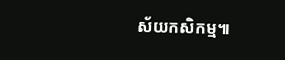ស័យកសិកម្ម៕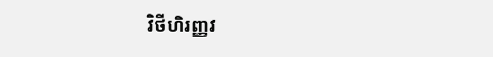វិថីហិរញ្ញវ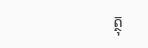ត្ថុ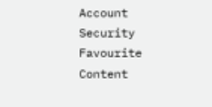Account
Security
Favourite Content